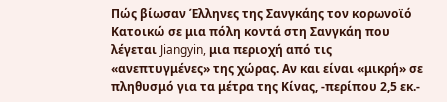Πώς βίωσαν Έλληνες της Σανγκάης τον κορωνοϊό
Κατοικώ σε μια πόλη κοντά στη Σανγκάη που λέγεται Jiangyin, μια περιοχή από τις «ανεπτυγμένες» της χώρας. Αν και είναι «μικρή» σε πληθυσμό για τα μέτρα της Κίνας, -περίπου 2,5 εκ.-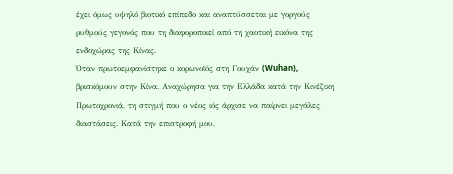έχει όμως υψηλό βιοτικό επίπεδο και αναπτύσσεται με γοργούς ρυθμούς γεγονός που τη διαφοροποιεί από τη χαοτική εικόνα της ενδοχώρας της Κίνας.
Όταν πρωτοεμφανίστηκε ο κορωνοϊός στη Γουχάν (Wuhan), βρισκόμουν στην Κίνα. Αναχώρησα για την Ελλάδα κατά την Κινέζικη Πρωτοχρονιά, τη στιγμή που ο νέος ιός άρχισε να παίρνει μεγάλες διαστάσεις. Κατά την επιστροφή μου,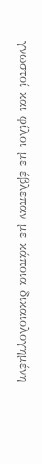γνωστοί και φίλοι με έβλεπαν με κάποια δικαιολογημένη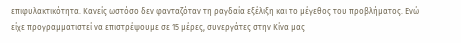επιφυλακτικότητα. Κανείς ωστόσο δεν φανταζόταν τη ραγδαία εξέλιξη και το μέγεθος του προβλήματος. Ενώ είχε προγραμματιστεί να επιστρέψουμε σε 15 μέρες, συνεργάτες στην Κίνα μας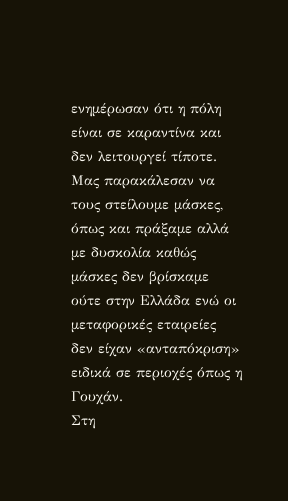ενημέρωσαν ότι η πόλη είναι σε καραντίνα και δεν λειτουργεί τίποτε. Μας παρακάλεσαν να τους στείλουμε μάσκες, όπως και πράξαμε αλλά με δυσκολία καθώς μάσκες δεν βρίσκαμε ούτε στην Ελλάδα ενώ οι μεταφορικές εταιρείες δεν είχαν «ανταπόκριση» ειδικά σε περιοχές όπως η Γουχάν.
Στη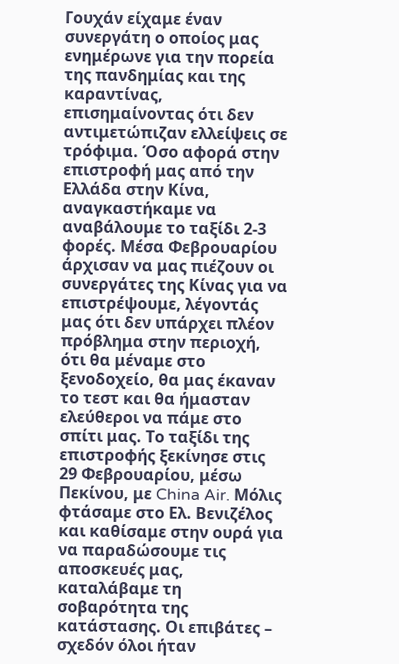Γουχάν είχαμε έναν συνεργάτη ο οποίος μας ενημέρωνε για την πορεία της πανδημίας και της καραντίνας, επισημαίνοντας ότι δεν αντιμετώπιζαν ελλείψεις σε τρόφιμα. Όσο αφορά στην επιστροφή μας από την Ελλάδα στην Κίνα, αναγκαστήκαμε να αναβάλουμε το ταξίδι 2-3 φορές. Μέσα Φεβρουαρίου άρχισαν να μας πιέζουν οι συνεργάτες της Κίνας για να επιστρέψουμε, λέγοντάς μας ότι δεν υπάρχει πλέον πρόβλημα στην περιοχή, ότι θα μέναμε στο ξενοδοχείο, θα μας έκαναν το τεστ και θα ήμασταν ελεύθεροι να πάμε στο σπίτι μας. Το ταξίδι της επιστροφής ξεκίνησε στις 29 Φεβρουαρίου, μέσω Πεκίνου, με China Air. Μόλις φτάσαμε στο Ελ. Βενιζέλος και καθίσαμε στην ουρά για να παραδώσουμε τις αποσκευές μας, καταλάβαμε τη σοβαρότητα της κατάστασης. Οι επιβάτες – σχεδόν όλοι ήταν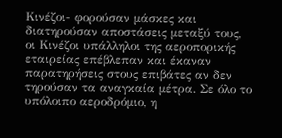Κινέζοι- φορούσαν μάσκες και διατηρούσαν αποστάσεις μεταξύ τους, οι Κινέζοι υπάλληλοι της αεροπορικής εταιρείας επέβλεπαν και έκαναν παρατηρήσεις στους επιβάτες αν δεν τηρούσαν τα αναγκαία μέτρα. Σε όλο το υπόλοιπο αεροδρόμιο, η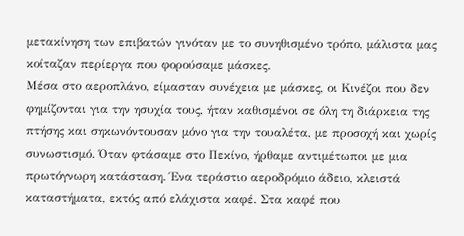μετακίνηση των επιβατών γινόταν με το συνηθισμένο τρόπο, μάλιστα μας κοίταζαν περίεργα που φορούσαμε μάσκες.
Μέσα στο αεροπλάνο, είμασταν συνέχεια με μάσκες, οι Κινέζοι που δεν φημίζονται για την ησυχία τους, ήταν καθισμένοι σε όλη τη διάρκεια της πτήσης και σηκωνόντουσαν μόνο για την τουαλέτα, με προσοχή και χωρίς συνωστισμό. Όταν φτάσαμε στο Πεκίνο, ήρθαμε αντιμέτωποι με μια πρωτόγνωρη κατάσταση. Ένα τεράστιο αεροδρόμιο άδειο, κλειστά καταστήματα, εκτός από ελάχιστα καφέ. Στα καφέ που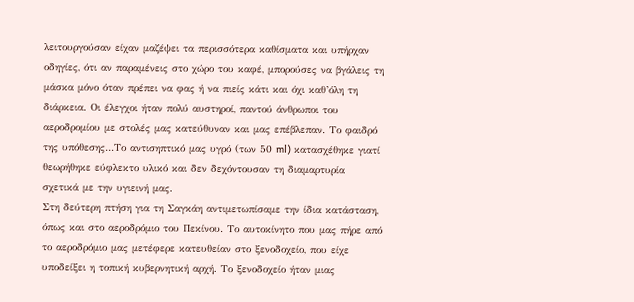λειτουργούσαν είχαν μαζέψει τα περισσότερα καθίσματα και υπήρχαν οδηγίες, ότι αν παραμένεις στο χώρο του καφέ, μπορούσες να βγάλεις τη μάσκα μόνο όταν πρέπει να φας ή να πιείς κάτι και όχι καθ’όλη τη διάρκεια. Οι έλεγχοι ήταν πολύ αυστηροί, παντού άνθρωποι του αεροδρομίου με στολές μας κατεύθυναν και μας επέβλεπαν. Το φαιδρό της υπόθεσης…Το αντισηπτικό μας υγρό (των 50 ml) κατασχέθηκε γιατί θεωρήθηκε εύφλεκτο υλικό και δεν δεχόντουσαν τη διαμαρτυρία σχετικά με την υγιεινή μας.
Στη δεύτερη πτήση για τη Σαγκάη αντιμετωπίσαμε την ίδια κατάσταση, όπως και στο αεροδρόμιο του Πεκίνου. Το αυτοκίνητο που μας πήρε από το αεροδρόμιο μας μετέφερε κατευθείαν στο ξενοδοχείο, που είχε υποδείξει η τοπική κυβερνητική αρχή. Το ξενοδοχείο ήταν μιας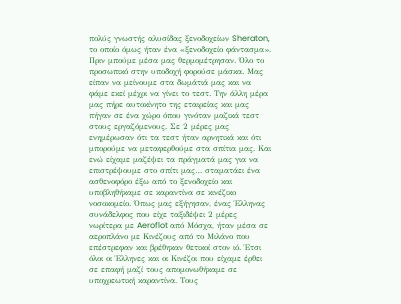πολύς γνωστής αλυσίδας ξενοδοχείων Sheraton, το οποίο όμως ήταν ένα «ξενοδοχείο φάντασμα». Πριν μπούμε μέσα μας θερμομέτρησαν. Όλο το προσωπικό στην υποδοχή φορούσε μάσκα. Μας είπαν να μείνουμε στα δωμάτιά μας και να φάμε εκεί μέχρι να γίνει το τεστ. Την άλλη μέρα μας πήρε αυτοκίνητο της εταιρείας και μας πήγαν σε ένα χώρο όπου γινόταν μαζικά τεστ στους εργαζόμενους. Σε 2 μέρες μας ενημέρωσαν ότι τα τεστ ήταν αρνητικά και ότι μπορούμε να μεταφερθούμε στα σπίτια μας. Και ενώ είχαμε μαζέψει τα πράγματά μας για να επιστρέψουμε στο σπίτι μας… σταματάει ένα ασθενοφόρο έξω από το ξενοδοχείο και υποβληθήκαμε σε καραντίνα σε κινέζικο νοσοκομείο. Όπως μας εξήγησαν, ένας Έλληνας συνάδελφος που είχε ταξιδέψει 2 μέρες νωρίτερα με Aeroflot από Μόσχα, ήταν μέσα σε αεροπλάνο με Κινέζους από το Μιλάνο που επέστρεφαν και βρέθηκαν θετικοί στον ιό. Έτσι όλοι οι Έλληνες και οι Κινέζοι που είχαμε έρθει σε επαφή μαζί τους απομονωθήκαμε σε υποχρεωτική καραντίνα. Τους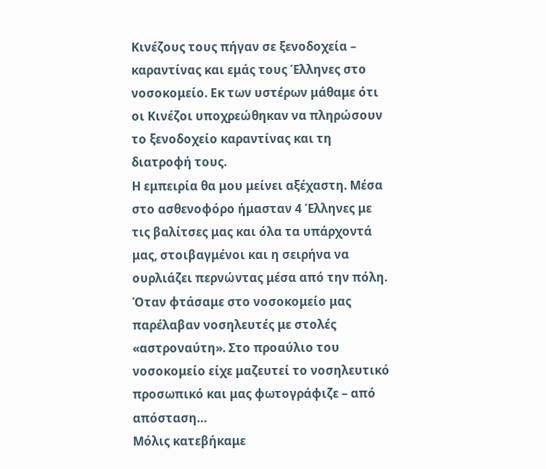Κινέζους τους πήγαν σε ξενοδοχεία – καραντίνας και εμάς τους Έλληνες στο νοσοκομείο. Εκ των υστέρων μάθαμε ότι οι Κινέζοι υποχρεώθηκαν να πληρώσουν το ξενοδοχείο καραντίνας και τη διατροφή τους.
Η εμπειρία θα μου μείνει αξέχαστη. Μέσα στο ασθενοφόρο ήμασταν 4 Έλληνες με τις βαλίτσες μας και όλα τα υπάρχοντά μας, στοιβαγμένοι και η σειρήνα να ουρλιάζει περνώντας μέσα από την πόλη. Όταν φτάσαμε στο νοσοκομείο μας παρέλαβαν νοσηλευτές με στολές «αστροναύτη». Στο προαύλιο του νοσοκομείο είχε μαζευτεί το νοσηλευτικό προσωπικό και μας φωτογράφιζε – από απόσταση…
Μόλις κατεβήκαμε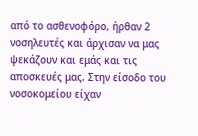από το ασθενοφόρο, ήρθαν 2 νοσηλευτές και άρχισαν να μας ψεκάζουν και εμάς και τις αποσκευές μας. Στην είσοδο του νοσοκομείου είχαν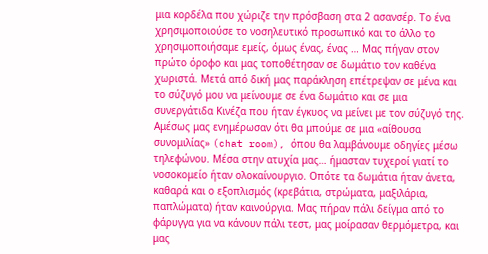μια κορδέλα που χώριζε την πρόσβαση στα 2 ασανσέρ. Το ένα χρησιμοποιούσε το νοσηλευτικό προσωπικό και το άλλο το χρησιμοποιήσαμε εμείς, όμως ένας, ένας … Μας πήγαν στον πρώτο όροφο και μας τοποθέτησαν σε δωμάτιο τον καθένα χωριστά. Μετά από δική μας παράκληση επέτρεψαν σε μένα και το σύζυγό μου να μείνουμε σε ένα δωμάτιο και σε μια συνεργάτιδα Κινέζα που ήταν έγκυος να μείνει με τον σύζυγό της.
Αμέσως μας ενημέρωσαν ότι θα μπούμε σε μια «αίθουσα συνομιλίας» (chat room), όπου θα λαμβάνουμε οδηγίες μέσω τηλεφώνου. Μέσα στην ατυχία μας… ήμασταν τυχεροί γιατί το νοσοκομείο ήταν ολοκαίνουργιο. Οπότε τα δωμάτια ήταν άνετα, καθαρά και ο εξοπλισμός (κρεβάτια, στρώματα, μαξιλάρια, παπλώματα) ήταν καινούργια. Μας πήραν πάλι δείγμα από το φάρυγγα για να κάνουν πάλι τεστ, μας μοίρασαν θερμόμετρα, και μας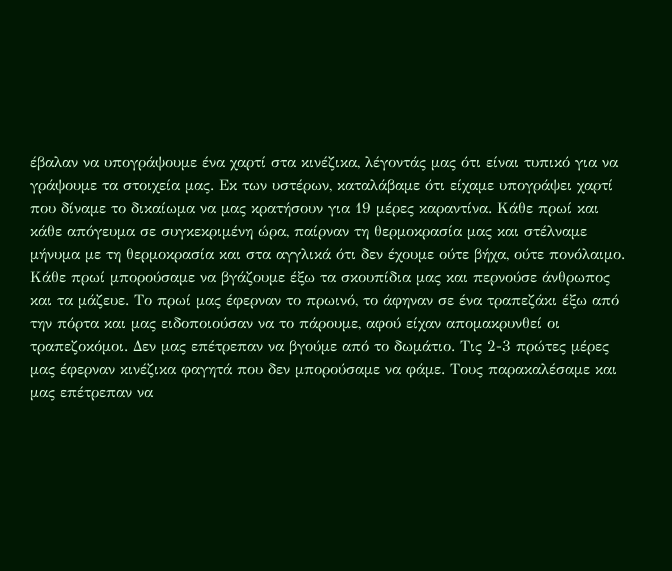έβαλαν να υπογράψουμε ένα χαρτί στα κινέζικα, λέγοντάς μας ότι είναι τυπικό για να γράψουμε τα στοιχεία μας. Εκ των υστέρων, καταλάβαμε ότι είχαμε υπογράψει χαρτί που δίναμε το δικαίωμα να μας κρατήσουν για 19 μέρες καραντίνα. Κάθε πρωί και κάθε απόγευμα σε συγκεκριμένη ώρα, παίρναν τη θερμοκρασία μας και στέλναμε μήνυμα με τη θερμοκρασία και στα αγγλικά ότι δεν έχουμε ούτε βήχα, ούτε πονόλαιμο. Κάθε πρωί μπορούσαμε να βγάζουμε έξω τα σκουπίδια μας και περνούσε άνθρωπος και τα μάζευε. Το πρωί μας έφερναν το πρωινό, το άφηναν σε ένα τραπεζάκι έξω από την πόρτα και μας ειδοποιούσαν να το πάρουμε, αφού είχαν απομακρυνθεί οι τραπεζοκόμοι. Δεν μας επέτρεπαν να βγούμε από το δωμάτιο. Τις 2-3 πρώτες μέρες μας έφερναν κινέζικα φαγητά που δεν μπορούσαμε να φάμε. Τους παρακαλέσαμε και μας επέτρεπαν να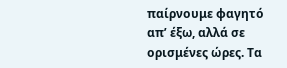παίρνουμε φαγητό απ’ έξω, αλλά σε ορισμένες ώρες. Τα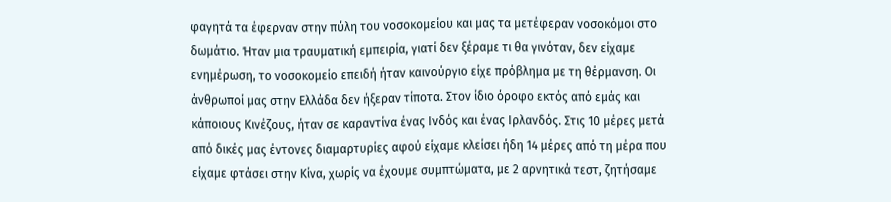φαγητά τα έφερναν στην πύλη του νοσοκομείου και μας τα μετέφεραν νοσοκόμοι στο δωμάτιο. Ήταν μια τραυματική εμπειρία, γιατί δεν ξέραμε τι θα γινόταν, δεν είχαμε ενημέρωση, το νοσοκομείο επειδή ήταν καινούργιο είχε πρόβλημα με τη θέρμανση. Οι άνθρωποί μας στην Ελλάδα δεν ήξεραν τίποτα. Στον ίδιο όροφο εκτός από εμάς και κάποιους Κινέζους, ήταν σε καραντίνα ένας Ινδός και ένας Ιρλανδός. Στις 10 μέρες μετά από δικές μας έντονες διαμαρτυρίες αφού είχαμε κλείσει ήδη 14 μέρες από τη μέρα που είχαμε φτάσει στην Κίνα, χωρίς να έχουμε συμπτώματα, με 2 αρνητικά τεστ, ζητήσαμε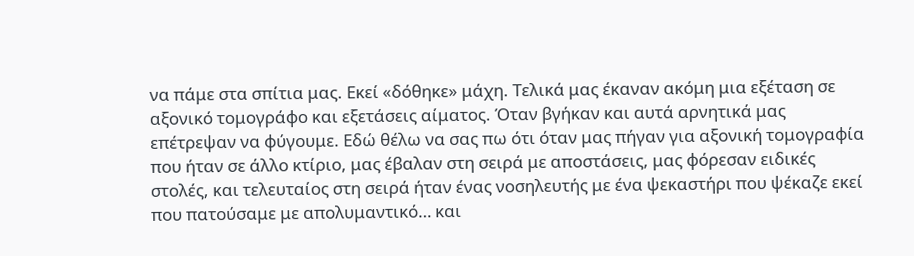να πάμε στα σπίτια μας. Εκεί «δόθηκε» μάχη. Τελικά μας έκαναν ακόμη μια εξέταση σε αξονικό τομογράφο και εξετάσεις αίματος. Όταν βγήκαν και αυτά αρνητικά μας επέτρεψαν να φύγουμε. Εδώ θέλω να σας πω ότι όταν μας πήγαν για αξονική τομογραφία που ήταν σε άλλο κτίριο, μας έβαλαν στη σειρά με αποστάσεις, μας φόρεσαν ειδικές στολές, και τελευταίος στη σειρά ήταν ένας νοσηλευτής με ένα ψεκαστήρι που ψέκαζε εκεί που πατούσαμε με απολυμαντικό… και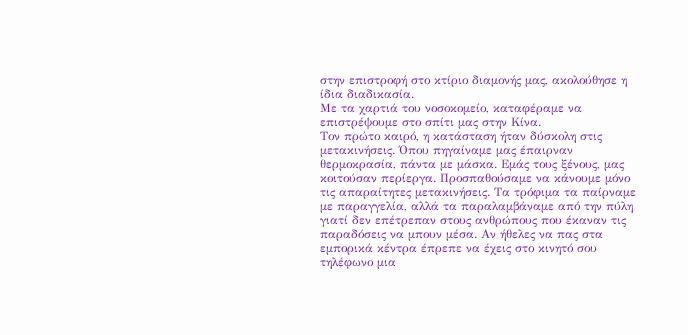στην επιστροφή στο κτίριο διαμονής μας, ακολούθησε η ίδια διαδικασία.
Με τα χαρτιά του νοσοκομείο, καταφέραμε να επιστρέψουμε στο σπίτι μας στην Κίνα.
Τον πρώτο καιρό, η κατάσταση ήταν δύσκολη στις μετακινήσεις. Όπου πηγαίναμε μας έπαιρναν θερμοκρασία, πάντα με μάσκα. Εμάς τους ξένους, μας κοιτούσαν περίεργα. Προσπαθούσαμε να κάνουμε μόνο τις απαραίτητες μετακινήσεις. Τα τρόφιμα τα παίρναμε με παραγγελία, αλλά τα παραλαμβάναμε από την πύλη γιατί δεν επέτρεπαν στους ανθρώπους που έκαναν τις παραδόσεις να μπουν μέσα. Αν ήθελες να πας στα εμπορικά κέντρα έπρεπε να έχεις στο κινητό σου τηλέφωνο μια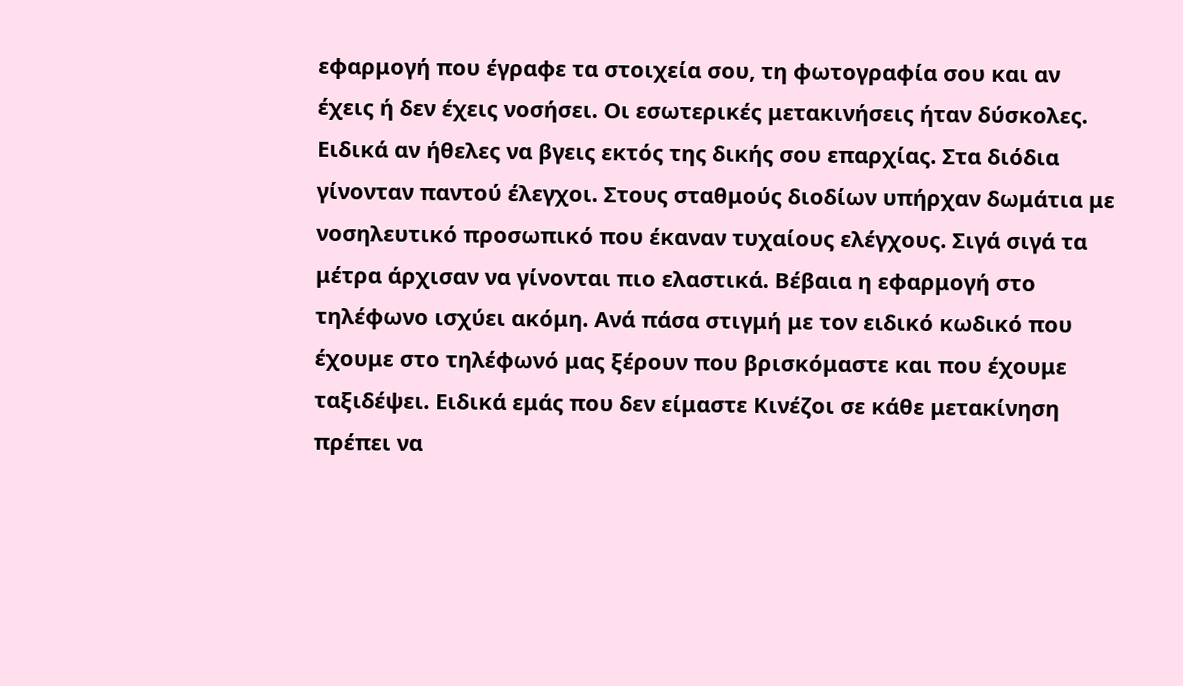εφαρμογή που έγραφε τα στοιχεία σου, τη φωτογραφία σου και αν έχεις ή δεν έχεις νοσήσει. Οι εσωτερικές μετακινήσεις ήταν δύσκολες. Ειδικά αν ήθελες να βγεις εκτός της δικής σου επαρχίας. Στα διόδια γίνονταν παντού έλεγχοι. Στους σταθμούς διοδίων υπήρχαν δωμάτια με νοσηλευτικό προσωπικό που έκαναν τυχαίους ελέγχους. Σιγά σιγά τα μέτρα άρχισαν να γίνονται πιο ελαστικά. Βέβαια η εφαρμογή στο τηλέφωνο ισχύει ακόμη. Ανά πάσα στιγμή με τον ειδικό κωδικό που έχουμε στο τηλέφωνό μας ξέρουν που βρισκόμαστε και που έχουμε ταξιδέψει. Ειδικά εμάς που δεν είμαστε Κινέζοι σε κάθε μετακίνηση πρέπει να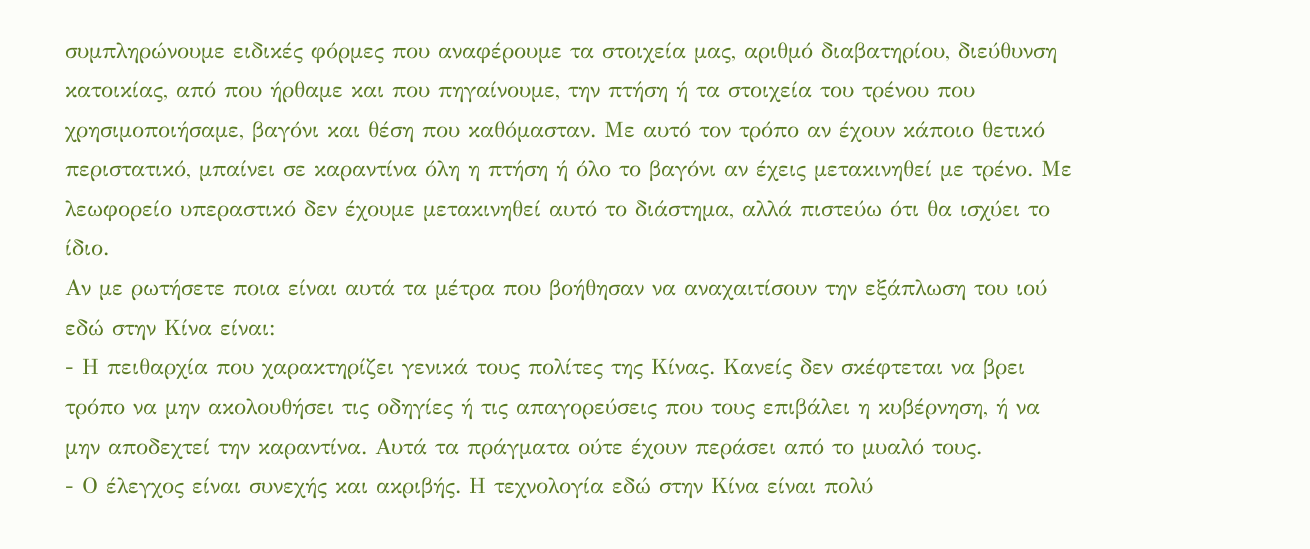συμπληρώνουμε ειδικές φόρμες που αναφέρουμε τα στοιχεία μας, αριθμό διαβατηρίου, διεύθυνση κατοικίας, από που ήρθαμε και που πηγαίνουμε, την πτήση ή τα στοιχεία του τρένου που χρησιμοποιήσαμε, βαγόνι και θέση που καθόμασταν. Με αυτό τον τρόπο αν έχουν κάποιο θετικό περιστατικό, μπαίνει σε καραντίνα όλη η πτήση ή όλο το βαγόνι αν έχεις μετακινηθεί με τρένο. Με λεωφορείο υπεραστικό δεν έχουμε μετακινηθεί αυτό το διάστημα, αλλά πιστεύω ότι θα ισχύει το ίδιο.
Αν με ρωτήσετε ποια είναι αυτά τα μέτρα που βοήθησαν να αναχαιτίσουν την εξάπλωση του ιού εδώ στην Κίνα είναι:
- Η πειθαρχία που χαρακτηρίζει γενικά τους πολίτες της Κίνας. Κανείς δεν σκέφτεται να βρει τρόπο να μην ακολουθήσει τις οδηγίες ή τις απαγορεύσεις που τους επιβάλει η κυβέρνηση, ή να μην αποδεχτεί την καραντίνα. Αυτά τα πράγματα ούτε έχουν περάσει από το μυαλό τους.
- Ο έλεγχος είναι συνεχής και ακριβής. Η τεχνολογία εδώ στην Κίνα είναι πολύ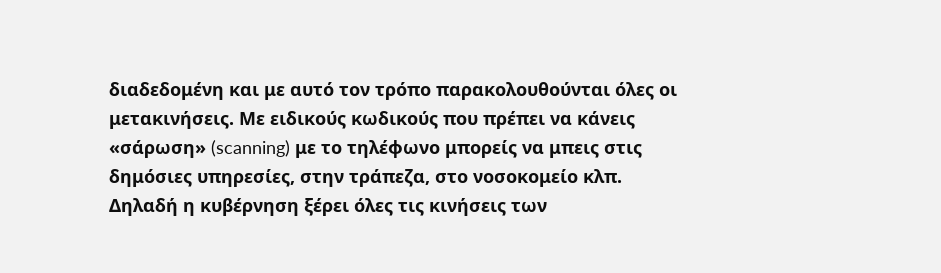διαδεδομένη και με αυτό τον τρόπο παρακολουθούνται όλες οι μετακινήσεις. Με ειδικούς κωδικούς που πρέπει να κάνεις «σάρωση» (scanning) με το τηλέφωνο μπορείς να μπεις στις δημόσιες υπηρεσίες, στην τράπεζα, στο νοσοκομείο κλπ. Δηλαδή η κυβέρνηση ξέρει όλες τις κινήσεις των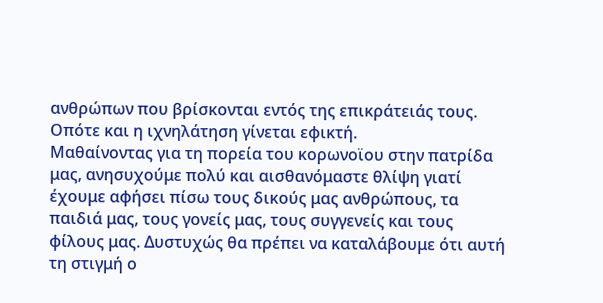ανθρώπων που βρίσκονται εντός της επικράτειάς τους. Οπότε και η ιχνηλάτηση γίνεται εφικτή.
Μαθαίνοντας για τη πορεία του κορωνοϊου στην πατρίδα μας, ανησυχούμε πολύ και αισθανόμαστε θλίψη γιατί έχουμε αφήσει πίσω τους δικούς μας ανθρώπους, τα παιδιά μας, τους γονείς μας, τους συγγενείς και τους φίλους μας. Δυστυχώς θα πρέπει να καταλάβουμε ότι αυτή τη στιγμή ο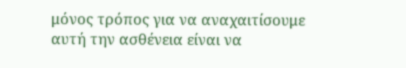μόνος τρόπος για να αναχαιτίσουμε αυτή την ασθένεια είναι να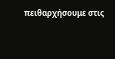πειθαρχήσουμε στις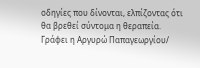οδηγίες που δίνονται, ελπίζοντας ότι θα βρεθεί σύντομα η θεραπεία.
Γράφει η Αργυρώ Παπαγεωργίου/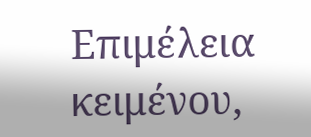Επιμέλεια κειμένου,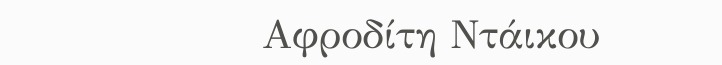Αφροδίτη Ντάικου